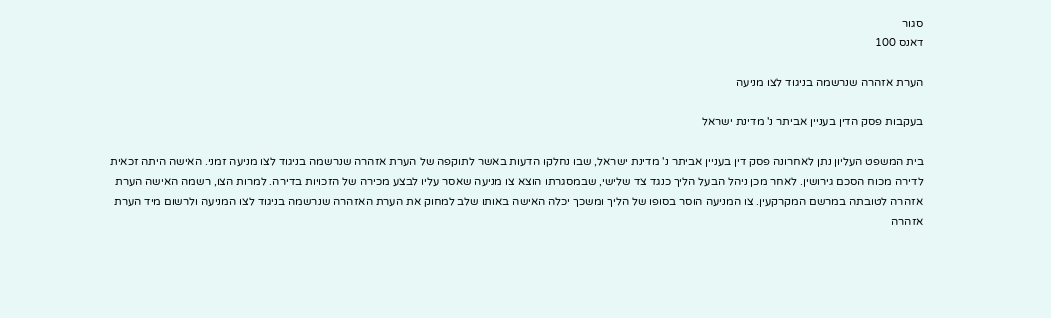סגור
דאנס 100

הערת אזהרה שנרשמה בניגוד לצו מניעה

בעקבות פסק הדין בעניין אביתר נ' מדינת ישראל

בית המשפט העליון נתן לאחרונה פסק דין בעניין אביתר נ' מדינת ישראל, שבו נחלקו הדעות באשר לתוקפה של הערת אזהרה שנרשמה בניגוד לצו מניעה זמני. האישה היתה זכאית לדירה מכוח הסכם גירושין. לאחר מכן ניהל הבעל הליך כנגד צד שלישי, שבמסגרתו הוצא צו מניעה שאסר עליו לבצע מכירה של הזכויות בדירה. למרות הצו, רשמה האישה הערת אזהרה לטובתה במרשם המקרקעין. צו המניעה הוסר בסופו של הליך ומשכך יכלה האישה באותו שלב למחוק את הערת האזהרה שנרשמה בניגוד לצו המניעה ולרשום מיד הערת אזהרה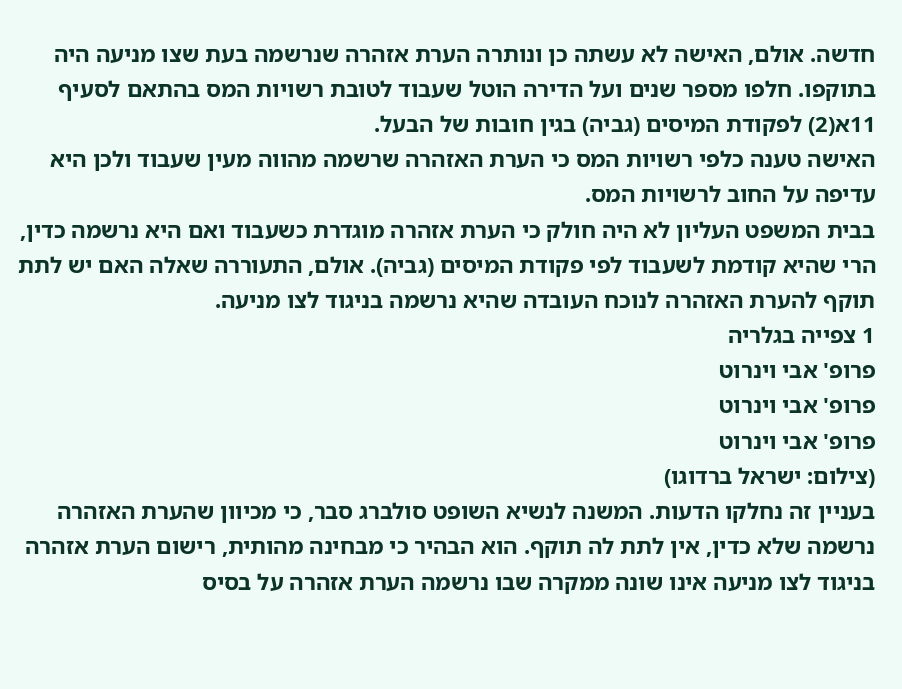חדשה. אולם, האישה לא עשתה כן ונותרה הערת אזהרה שנרשמה בעת שצו מניעה היה בתוקפו. חלפו מספר שנים ועל הדירה הוטל שעבוד לטובת רשויות המס בהתאם לסעיף 11א(2) לפקודת המיסים (גביה) בגין חובות של הבעל.
האישה טענה כלפי רשויות המס כי הערת האזהרה שרשמה מהווה מעין שעבוד ולכן היא עדיפה על החוב לרשויות המס.
בבית המשפט העליון לא היה חולק כי הערת אזהרה מוגדרת כשעבוד ואם היא נרשמה כדין, הרי שהיא קודמת לשעבוד לפי פקודת המיסים (גביה). אולם, התעוררה שאלה האם יש לתת תוקף להערת האזהרה לנוכח העובדה שהיא נרשמה בניגוד לצו מניעה.
1 צפייה בגלריה
פרופ' אבי וינרוט
פרופ' אבי וינרוט
פרופ' אבי וינרוט
(צילום: ישראל ברדוגו)
בעניין זה נחלקו הדעות. המשנה לנשיא השופט סולברג סבר, כי מכיוון שהערת האזהרה נרשמה שלא כדין, אין לתת לה תוקף. הוא הבהיר כי מבחינה מהותית, רישום הערת אזהרה בניגוד לצו מניעה אינו שונה ממקרה שבו נרשמה הערת אזהרה על בסיס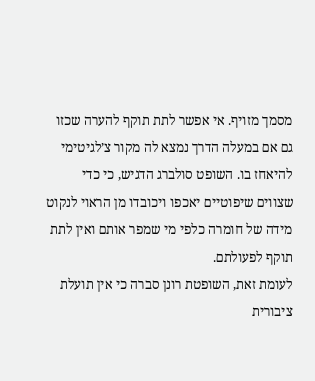מסמך מזויף. אי אפשר לתת תוקף להערה שכזו גם אם במעלה הדרך נמצא לה מקור צ’לגיטימי להיאחז בו. השופט סולברג הדגיש, כי כדי שצווים שיפוטיים יאכפו ויכובדו מן הראוי לנקוט מידה של חומרה כלפי מי שמפר אותם ואין לתת תוקף לפעולתם.
לעומת זאת, השופטת רונן סברה כי אין תועלת ציבורית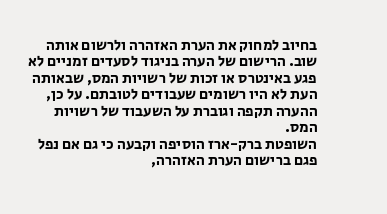בחיוב למחוק את הערת האזהרה ולרשום אותה שוב. הרישום של הערה בניגוד לסעדים זמניים לא פגע באינטרס או זכות של רשויות המס, שבאותה העת לא היו רשומים שעבודים לטובתם. על כן, ההערה תקפה וגוברת על השעבוד של רשויות המס.
השופטת ברק-ארז הוסיפה וקבעה כי גם אם נפל פגם ברישום הערת האזהרה,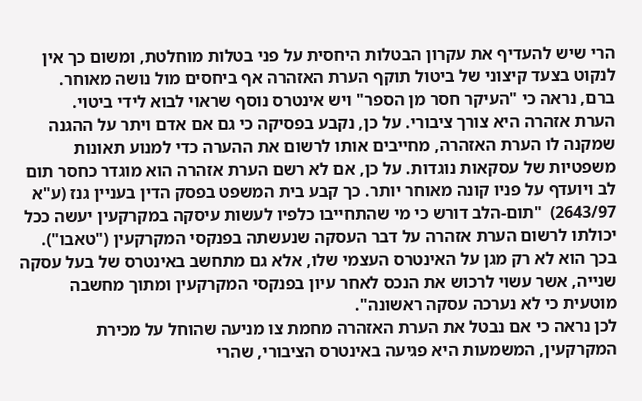הרי שיש להעדיף את עקרון הבטלות היחסית על פני בטלות מוחלטת, ומשום כך אין לנקוט בצעד קיצוני של ביטול תוקף הערת האזהרה אף ביחסים מול נושה מאוחר.
ברם, נראה כי "העיקר חסר מן הספר" ויש אינטרס נוסף שראוי לבוא לידי ביטוי.
הערת אזהרה היא צורך ציבורי. על כן, נקבע בפסיקה כי גם אם אדם ויתר על ההגנה שמקנה לו הערת האזהרה, מחייבים אותו לרשום את ההערה כדי למנוע תאונות משפטיות של עסקאות נוגדות. על כן, אם לא רשם הערת אזהרה הוא מוגדר כחסר תום לב ויועדף על פניו קונה מאוחר יותר. כך קבע בית המשפט בפסק הדין בעניין גנז (ע"א 2643/97)  "תום-הלב דורש כי מי שהתחייבו כלפיו לעשות עיסקה במקרקעין יעשה ככל יכולתו לרשום הערת אזהרה על דבר העסקה שנעשתה בפנקסי המקרקעין ("טאבו"). בכך הוא לא רק מגן על האינטרס העצמי שלו, אלא גם מתחשב באינטרס של בעל עסקה שנייה, אשר עשוי לרכוש את הנכס לאחר עיון בפנקסי המקרקעין ומתוך מחשבה מוטעית כי לא נערכה עסקה ראשונה".
לכן נראה כי אם נבטל את הערת האזהרה מחמת צו מניעה שהוחל על מכירת המקרקעין, המשמעות היא פגיעה באינטרס הציבורי, שהרי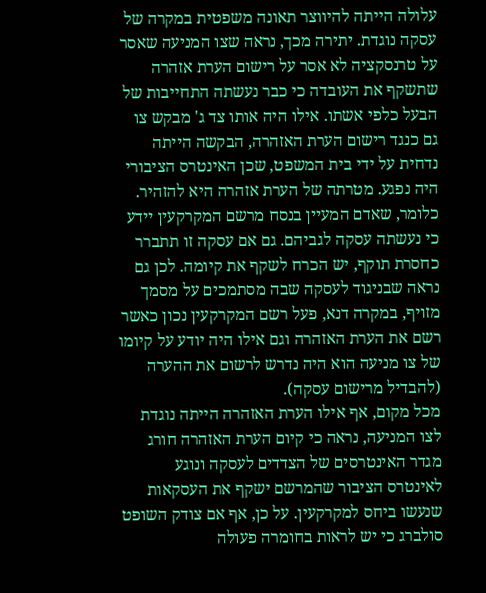עלולה הייתה להיווצר תאונה משפטית במקרה של עסקה נוגדת. יתירה מכך, נראה שצו המניעה שאסר על טרנסקציה לא אסר על רישום הערת אזהרה שתשקף את העובדה כי כבר נעשתה התחייבות של הבעל כלפי אשתו. אילו היה אותו צד ג' מבקש צו גם כנגד רישום הערת האזהרה, הבקשה הייתה נדחית על ידי בית המשפט, שכן האינטרס הציבורי היה נפגע. מטרתה של הערת אזהרה היא להזהיר. כלומר, שאדם המעיין בנסח מרשם המקרקעין יידע כי נעשתה עסקה לגביהם. גם אם עסקה זו תתברר כחסרת תוקף, יש הכרח לשקף את קיומה. לכן גם נראה שבניגוד לעסקה שבה מסתמכים על מסמך מזויף, במקרה דנא, פעל רשם המקרקעין נכון כאשר רשם את הערת האזהרה וגם אילו היה יודע על קיומו של צו מניעה הוא היה נדרש לרשום את ההערה (להבדיל מרישום עסקה).
מכל מקום, אף אילו הערת האזהרה הייתה נוגדת לצו המניעה, נראה כי קיום הערת האזהרה חורג מגדר האינטרסים של הצדדים לעסקה ונוגע לאינטרס הציבור שהמרשם ישקף את העסקאות שנעשו ביחס למקרקעין. על כן, אף אם צודק השופט סולברג כי יש לראות בחומרה פעולה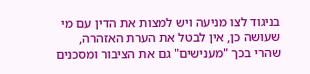בניגוד לצו מניעה ויש למצות את הדין עם מי שעושה כן, אין לבטל את הערת האזהרה, שהרי בכך "מענישים" גם את הציבור ומסכנים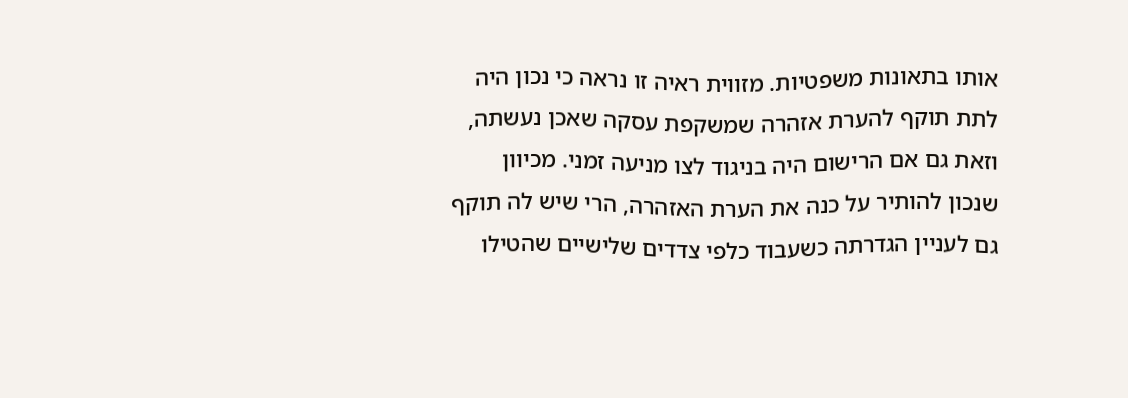אותו בתאונות משפטיות. מזווית ראיה זו נראה כי נכון היה לתת תוקף להערת אזהרה שמשקפת עסקה שאכן נעשתה, וזאת גם אם הרישום היה בניגוד לצו מניעה זמני. מכיוון שנכון להותיר על כנה את הערת האזהרה, הרי שיש לה תוקף גם לעניין הגדרתה כשעבוד כלפי צדדים שלישיים שהטילו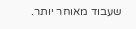שעבוד מאוחר יותר.